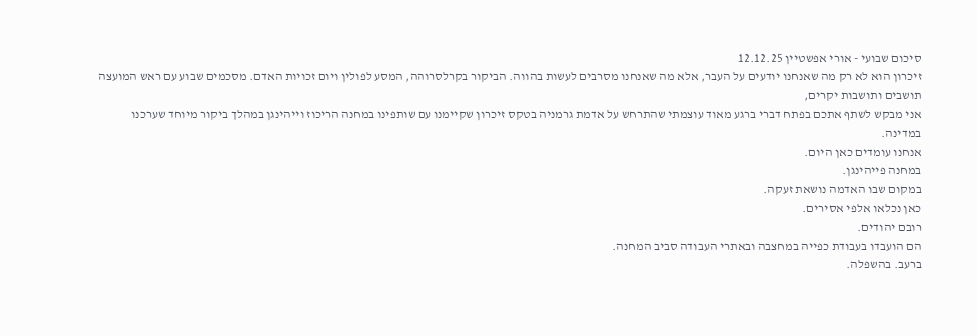סיכום שבועי - אורי אפשטיין 12.12.25
זיכרון הוא לא רק מה שאנחנו יודעים על העבר, אלא מה שאנחנו מסרבים לעשות בהווה. הביקור בקרלסרוהה, המסע לפולין ויום זכויות האדם. מסכמים שבוע עם ראש המועצה
תושבים ותושבות יקרים,
אני מבקש לשתף אתכם בפתח דברי ברגע מאוד עוצמתי שהתרחש על אדמת גרמניה בטקס זיכרון שקיימנו עם שותפינו במחנה הריכוז וייהינגן במהלך ביקור מיוחד שערכנו במדינה.
אנחנו עומדים כאן היום.
במחנה פייהינגן.
במקום שבו האדמה נושאת זעקה.
כאן נכלאו אלפי אסירים.
רובם יהודים.
הם הועבדו בעבודת כפייה במחצבה ובאתרי העבודה סביב המחנה.
ברעב. בהשפלה.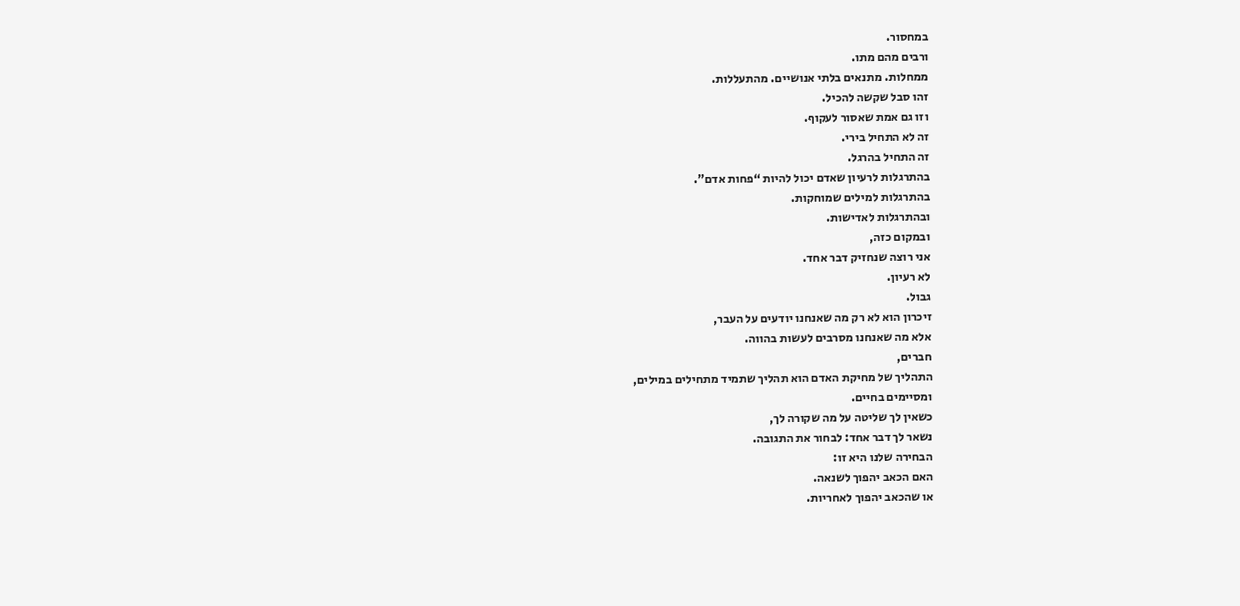במחסור.
ורבים מהם מתו.
ממחלות. מתנאים בלתי אנושיים. מהתעללות.
זהו סבל שקשה להכיל.
וזו גם אמת שאסור לעקוף.
זה לא התחיל בירי.
זה התחיל בהרגל.
בהתרגלות לרעיון שאדם יכול להיות “פחות אדם”.
בהתרגלות למילים שמוחקות.
ובהתרגלות לאדישות.
ובמקום כזה,
אני רוצה שנחזיק דבר אחד.
לא רעיון.
גבול.
זיכרון הוא לא רק מה שאנחנו יודעים על העבר,
אלא מה שאנחנו מסרבים לעשות בהווה.
חברים,
התהליך של מחיקת האדם הוא תהליך שתמיד מתחילים במילים,
ומסיימים בחיים.
כשאין לך שליטה על מה שקורה לך,
נשאר לך דבר אחד: לבחור את התגובה.
הבחירה שלנו היא זו:
האם הכאב יהפוך לשנאה.
או שהכאב יהפוך לאחריות.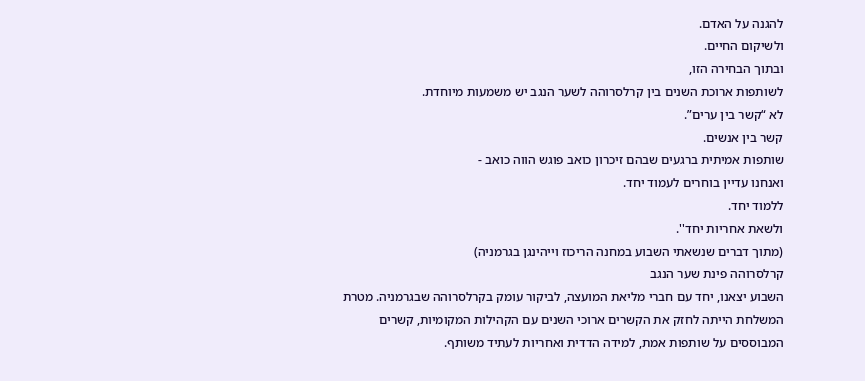להגנה על האדם.
ולשיקום החיים.
ובתוך הבחירה הזו,
לשותפות ארוכת השנים בין קרלסרוהה לשער הנגב יש משמעות מיוחדת.
לא “קשר בין ערים”.
קשר בין אנשים.
שותפות אמיתית ברגעים שבהם זיכרון כואב פוגש הווה כואב -
ואנחנו עדיין בוחרים לעמוד יחד.
ללמוד יחד.
ולשאת אחריות יחד''.
(מתוך דברים שנשאתי השבוע במחנה הריכוז וייהינגן בגרמניה)
קרלסרוהה פינת שער הנגב
השבוע יצאנו, יחד עם חברי מליאת המועצה, לביקור עומק בקרלסרוהה שבגרמניה. מטרת המשלחת הייתה לחזק את הקשרים ארוכי השנים עם הקהילות המקומיות, קשרים המבוססים על שותפות אמת, למידה הדדית ואחריות לעתיד משותף.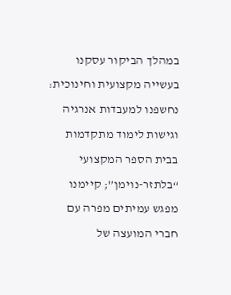במהלך הביקור עסקנו בעשייה מקצועית וחינוכית: נחשפנו למעבדות אנרגיה וגישות לימוד מתקדמות בבית הספר המקצועי “בלתזר-נוימן”; קיימנו מפגש עמיתים מפרה עם חברי המועצה של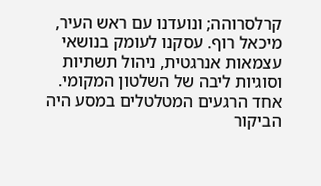קרלסרוהה; ונועדנו עם ראש העיר, מיכאל רוף. עסקנו לעומק בנושאי עצמאות אנרגטית, ניהול תשתיות וסוגיות ליבה של השלטון המקומי.
אחד הרגעים המטלטלים במסע היה הביקור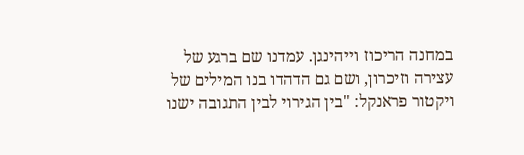במחנה הריכוז וייהינגן. עמדנו שם ברגע של עצירה וזיכרון, ושם גם הדהדו בנו המילים של ויקטור פראנקל: "בין הגירוי לבין התגובה ישנו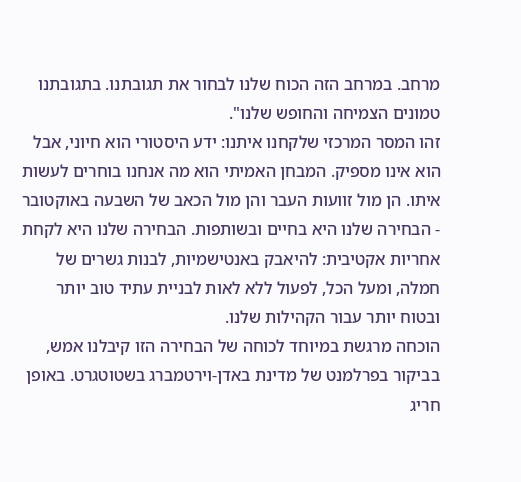מרחב. במרחב הזה הכוח שלנו לבחור את תגובתנו. בתגובתנו טמונים הצמיחה והחופש שלנו".
זהו המסר המרכזי שלקחנו איתנו: ידע היסטורי הוא חיוני, אבל הוא אינו מספיק. המבחן האמיתי הוא מה אנחנו בוחרים לעשות איתו. הן מול זוועות העבר והן מול הכאב של השבעה באוקטובר - הבחירה שלנו היא בחיים ובשותפות. הבחירה שלנו היא לקחת אחריות אקטיבית: להיאבק באנטישמיות, לבנות גשרים של חמלה, ומעל הכל, לפעול ללא לאות לבניית עתיד טוב יותר ובטוח יותר עבור הקהילות שלנו.
הוכחה מרגשת במיוחד לכוחה של הבחירה הזו קיבלנו אמש, בביקור בפרלמנט של מדינת באדן-וירטמברג בשטוטגרט. באופן חריג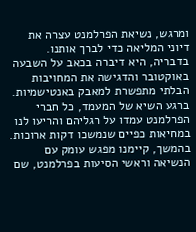ומרגש, נשיאת הפרלמנט עצרה את דיוני המליאה כדי לברך אותנו. בדבריה, היא דיברה בכאב על השבעה באוקטובר והדגישה את המחויבות הבלתי מתפשרת למאבק באנטישמיות. ברגע השיא של המעמד, כל חברי הפרלמנט עמדו על רגליהם והריעו לנו במחיאות כפיים שנמשכו דקות ארוכות.
בהמשך, קיימנו מפגש עומק עם הנשיאה וראשי הסיעות בפרלמנט, שם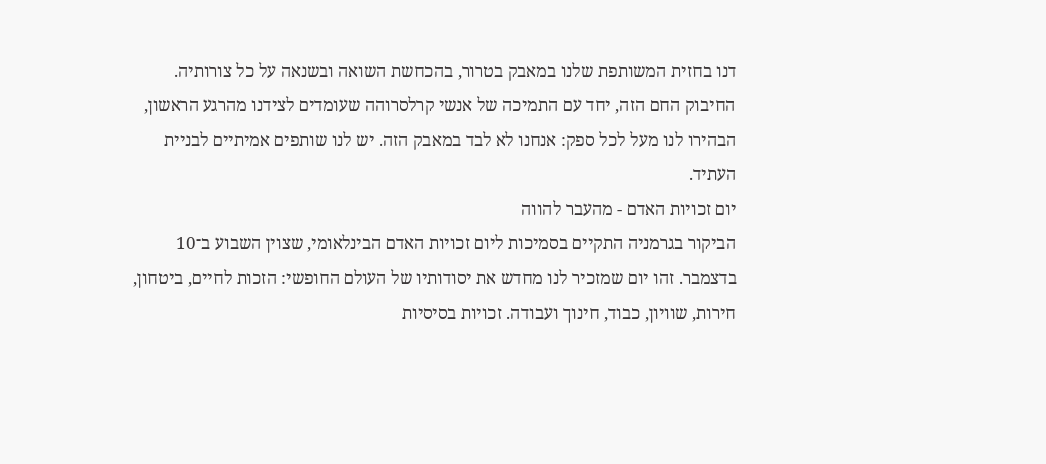דנו בחזית המשותפת שלנו במאבק בטרור, בהכחשת השואה ובשנאה על כל צורותיה. החיבוק החם הזה, יחד עם התמיכה של אנשי קרלסרוהה שעומדים לצידנו מהרגע הראשון, הבהירו לנו מעל לכל ספק: אנחנו לא לבד במאבק הזה. יש לנו שותפים אמיתיים לבניית העתיד.
יום זכויות האדם - מהעבר להווה
הביקור בגרמניה התקיים בסמיכות ליום זכויות האדם הבינלאומי, שצוין השבוע ב־10 בדצמבר. זהו יום שמזכיר לנו מחדש את יסודותיו של העולם החופשי: הזכות לחיים, ביטחון, חירות, שוויון, כבוד, חינוך ועבודה. זכויות בסיסיות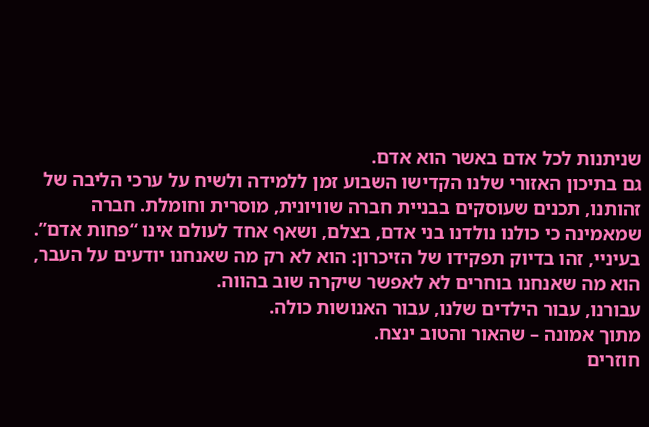שניתנות לכל אדם באשר הוא אדם.
גם בתיכון האזורי שלנו הקדישו השבוע זמן ללמידה ולשיח על ערכי הליבה של זהותנו, תכנים שעוסקים בבניית חברה שוויונית, מוסרית וחומלת. חברה שמאמינה כי כולנו נולדנו בני אדם, בצלם, ושאף אחד לעולם אינו “פחות אדם”.
בעיניי, זהו בדיוק תפקידו של הזיכרון: הוא לא רק מה שאנחנו יודעים על העבר, הוא מה שאנחנו בוחרים לא לאפשר שיקרה שוב בהווה.
עבורנו, עבור הילדים שלנו, עבור האנושות כולה.
מתוך אמונה – שהאור והטוב ינצח.
חוזרים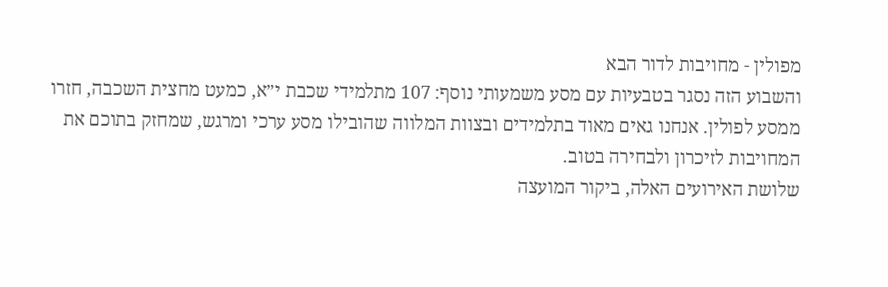מפולין - מחויבות לדור הבא
והשבוע הזה נסגר בטבעיות עם מסע משמעותי נוסף: 107 מתלמידי שכבת י״א, כמעט מחצית השכבה, חזרו ממסע לפולין. אנחנו גאים מאוד בתלמידים ובצוות המלווה שהובילו מסע ערכי ומרגש, שמחזק בתוכם את המחויבות לזיכרון ולבחירה בטוב.
שלושת האירועים האלה, ביקור המועצה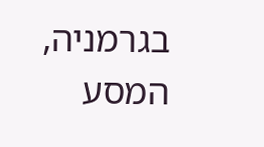בגרמניה, המסע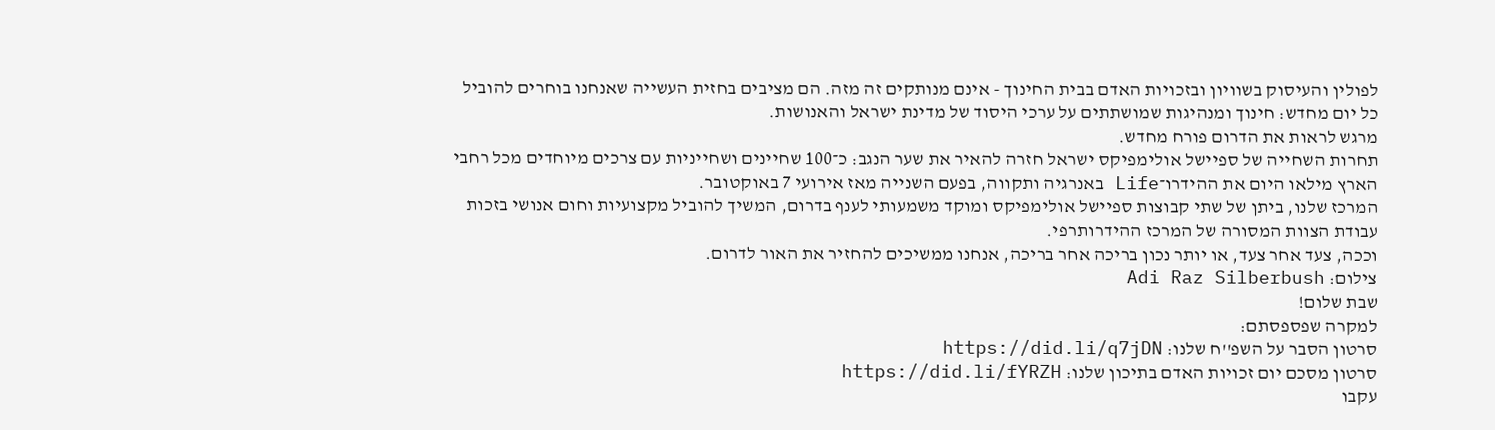לפולין והעיסוק בשוויון ובזכויות האדם בבית החינוך - אינם מנותקים זה מזה. הם מציבים בחזית העשייה שאנחנו בוחרים להוביל כל יום מחדש: חינוך ומנהיגות שמושתתים על ערכי היסוד של מדינת ישראל והאנושות.
מרגש לראות את הדרום פורח מחדש.
תחרות השחייה של ספיישל אולימפיקס ישראל חזרה להאיר את שער הנגב: כ־100 שחיינים ושחייניות עם צרכים מיוחדים מכל רחבי הארץ מילאו היום את ההידרו־Life באנרגיה ותקווה, בפעם השנייה מאז אירועי 7 באוקטובר.
המרכז שלנו, ביתן של שתי קבוצות ספיישל אולימפיקס ומוקד משמעותי לענף בדרום, המשיך להוביל מקצועיות וחום אנושי בזכות עבודת הצוות המסורה של המרכז ההידרותרפי.
וככה, צעד אחר צעד, או יותר נכון בריכה אחר בריכה, אנחנו ממשיכים להחזיר את האור לדרום.
צילום: Adi Raz Silberbush
שבת שלום!
למקרה שפספסתם:
סרטון הסבר על השפ''ח שלנו: https://did.li/q7jDN
סרטון מסכם יום זכויות האדם בתיכון שלנו: https://did.li/fYRZH
עקבו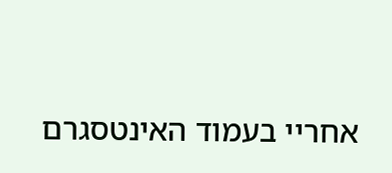אחריי בעמוד האינטסגרם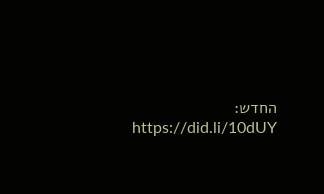החדש: https://did.li/10dUY